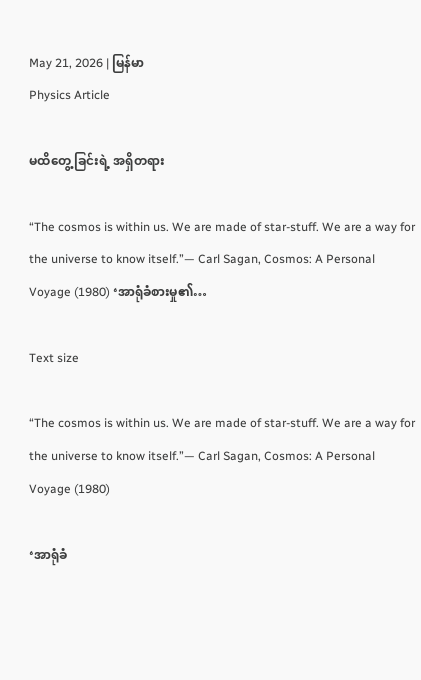May 21, 2026 | မြန်မာ
Physics Article

မထိတွေ့ခြင်းရဲ့ အရှိတရား

“The cosmos is within us. We are made of star-stuff. We are a way for the universe to know itself.”— Carl Sagan, Cosmos: A Personal Voyage (1980) ‘အာရုံခံစားမှု၏…

Text size

“The cosmos is within us. We are made of star-stuff. We are a way for the universe to know itself.”— Carl Sagan, Cosmos: A Personal Voyage (1980)

‘အာရုံခံ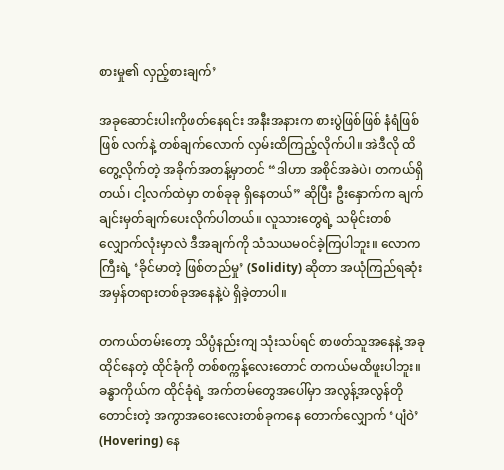စားမှု၏ လှည့်စားချက်’

အခုဆောင်းပါးကိုဖတ်နေရင်း အနီးအနားက စားပွဲဖြစ်ဖြစ် နံရံဖြစ်ဖြစ် လက်နဲ့ တစ်ချက်လောက် လှမ်းထိကြည့်လိုက်ပါ။ အဲဒီလို ထိတွေ့လိုက်တဲ့ အခိုက်အတန့်မှာတင် “ဒါဟာ အစိုင်အခဲပဲ၊ တကယ်ရှိတယ်၊ ငါ့လက်ထဲမှာ တစ်ခုခု ရှိနေတယ်” ဆိုပြီး ဦးနှောက်က ချက်ချင်းမှတ်ချက်ပေးလိုက်ပါတယ်။ လူသားတွေရဲ့ သမိုင်းတစ်လျှောက်လုံးမှာလဲ ဒီအချက်ကို သံသယမဝင်ခဲ့ကြပါဘူး။ လောကကြီးရဲ့ ‘ခိုင်မာတဲ့ ဖြစ်တည်မှု’ (Solidity) ဆိုတာ အယုံကြည်ရဆုံး အမှန်တရားတစ်ခုအနေနဲ့ပဲ ရှိခဲ့တာပါ။

တကယ်တမ်းတော့ သိပ္ပံနည်းကျ သုံးသပ်ရင် စာဖတ်သူအနေနဲ့ အခုထိုင်နေတဲ့ ထိုင်ခုံကို တစ်စက္ကန့်လေးတောင် တကယ်မထိဖူးပါဘူး။ ခန္ဓာကိုယ်က ထိုင်ခုံရဲ့ အက်တမ်တွေအပေါ်မှာ အလွန့်အလွန်တိုတောင်းတဲ့ အကွာအဝေးလေးတစ်ခုကနေ တောက်လျှောက် ‘ပျံဝဲ’ (Hovering) နေ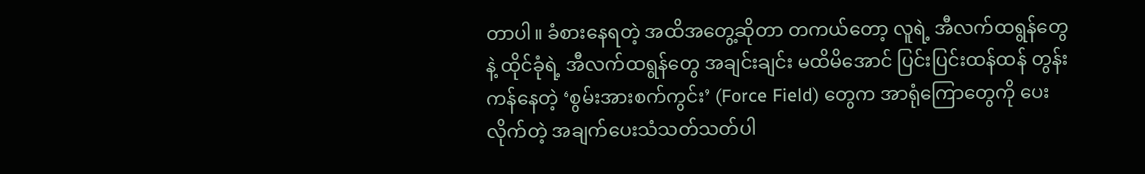တာပါ။ ခံစားနေရတဲ့ အထိအတွေ့ဆိုတာ တကယ်တော့ လူရဲ့ အီလက်ထရွန်တွေနဲ့ ထိုင်ခုံရဲ့ အီလက်ထရွန်တွေ အချင်းချင်း မထိမိအောင် ပြင်းပြင်းထန်ထန် တွန်းကန်နေတဲ့ ‘စွမ်းအားစက်ကွင်း’ (Force Field) တွေက အာရုံကြောတွေကို ပေးလိုက်တဲ့ အချက်ပေးသံသတ်သတ်ပါ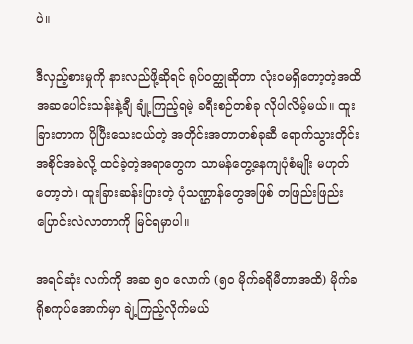ပဲ။

ဒီလှည့်စားမှုကို နားလည်ဖို့ဆိုရင် ရုပ်ဝတ္ထုဆိုတာ လုံးဝမရှိတော့တဲ့အထိ အဆပေါင်းသန်းနဲ့ချီ ချုံ့ကြည့်ရမဲ့ ခရီးစဉ်တစ်ခု လိုပါလိမ့်မယ်။ ထူးခြားတာက ပိုပြီးသေးငယ်တဲ့ အတိုင်းအတာတစ်ခုဆီ ရောက်သွားတိုင်း အစိုင်အခဲလို့ ထင်ခဲ့တဲ့အရာတွေက သာမန်တွေ့နေကျပုံစံမျိုး မဟုတ်တော့ဘဲ၊ ထူးခြားဆန်းပြားတဲ့ ပုံသဏ္ဌာန်တွေအဖြစ် တဖြည်းဖြည်း ပြောင်းလဲလာတာကို မြင်ရမှာပါ။

အရင်ဆုံး လက်ကို အဆ ၅၀ လောက် (၅၀ မိုက်ခရိုမီတာအထိ) မိုက်ခရိုစကုပ်အောက်မှာ ချဲ့ကြည့်လိုက်မယ်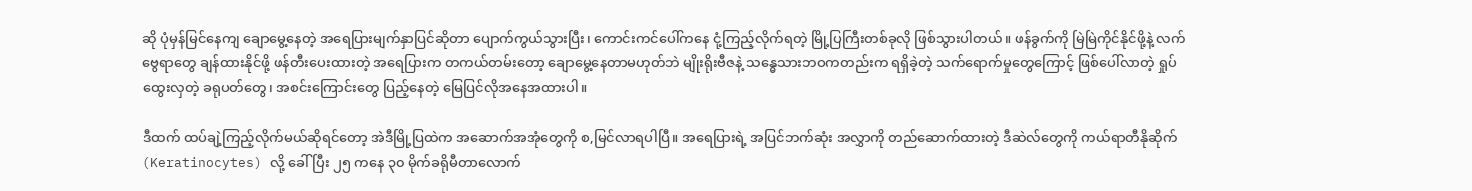ဆို ပုံမှန်မြင်နေကျ ချောမွေ့နေတဲ့ အရေပြားမျက်နှာပြင်ဆိုတာ ပျောက်ကွယ်သွားပြီး၊ ကောင်းကင်ပေါ်ကနေ ငုံ့ကြည့်လိုက်ရတဲ့ မြို့ပြကြီးတစ်ခုလို ဖြစ်သွားပါတယ်။ ဖန်ခွက်ကို မြဲမြဲကိုင်နိုင်ဖို့နဲ့ လက်ဗွေရာတွေ ချန်ထားနိုင်ဖို့ ဖန်တီးပေးထားတဲ့ အရေပြားက တကယ်တမ်းတော့ ချောမွေ့နေတာမဟုတ်ဘဲ မျိုးရိုးဗီဇနဲ့ သန္ဓေသားဘဝကတည်းက ရရှိခဲ့တဲ့ သက်ရောက်မှုတွေကြောင့် ဖြစ်ပေါ်လာတဲ့ ရှုပ်ထွေးလှတဲ့ ခရုပတ်တွေ၊ အစင်းကြောင်းတွေ ပြည့်နေတဲ့ မြေပြင်လိုအနေအထားပါ။

ဒီထက် ထပ်ချဲ့ကြည့်လိုက်မယ်ဆိုရင်တော့ အဲဒီမြို့ပြထဲက အဆောက်အအုံတွေကို စ,မြင်လာရပါပြီ။ အရေပြားရဲ့ အပြင်ဘက်ဆုံး အလွှာကို တည်ဆောက်ထားတဲ့ ဒီဆဲလ်တွေကို ကယ်ရာတီနိုဆိုက် (Keratinocytes) လို့ ခေါ်ပြီး ၂၅ ကနေ ၃၀ မိုက်ခရိုမီတာလောက်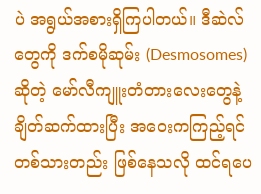ပဲ အရွယ်အစားရှိကြပါတယ်။ ဒီဆဲလ်တွေကို ဒက်စမိုဆုမ်း (Desmosomes) ဆိုတဲ့ မော်လီကျူးတံတားလေးတွေနဲ့ ချိတ်ဆက်ထားပြီး အဝေးကကြည့်ရင် တစ်သားတည်း ဖြစ်နေသလို ထင်ရပေ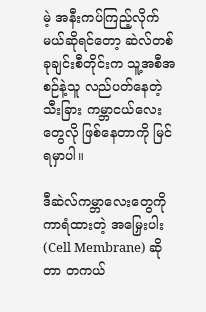မဲ့ အနီးကပ်ကြည့်လိုက်မယ်ဆိုရင်တော့ ဆဲလ်တစ်ခုချင်းစီတိုင်းက သူ့အစီအစဉ်နဲ့သူ လည်ပတ်နေတဲ့ သီးခြား ကမ္ဘာငယ်လေးတွေလို ဖြစ်နေတာကို မြင်ရမှာပါ။

ဒီဆဲလ်ကမ္ဘာလေးတွေကို ကာရံထားတဲ့ အမြှေးပါး (Cell Membrane) ဆိုတာ တကယ်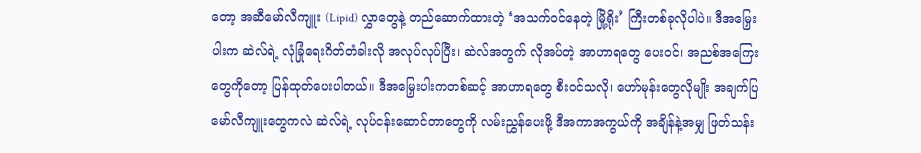တော့ အဆီမော်လီကျူး (Lipid) လွှာတွေနဲ့ တည်ဆောက်ထားတဲ့ ‘အသက်ဝင်နေတဲ့ မြို့ရိုး’ ကြီးတစ်ခုလိုပါပဲ။ ဒီအမြှေးပါးက ဆဲလ်ရဲ့ လုံခြုံရေးဂိတ်တံခါးလို အလုပ်လုပ်ပြီး၊ ဆဲလ်အတွက် လိုအပ်တဲ့ အာဟာရတွေ ပေးဝင်၊ အညစ်အကြေးတွေကိုတော့ ပြန်ထုတ်ပေးပါတယ်။ ဒီအမြှေးပါးကတစ်ဆင့် အာဟာရတွေ စီးဝင်သလို၊ ဟော်မုန်းတွေလိုမျိုး အချက်ပြမော်လီကျူးတွေကလဲ ဆဲလ်ရဲ့ လုပ်ငန်းဆောင်တာတွေကို လမ်းညွှန်ပေးဖို့ ဒီအကာအကွယ်ကို အချိန်နဲ့အမျှ ဖြတ်သန်း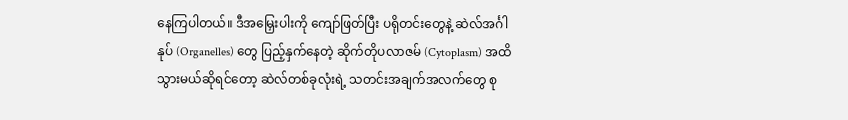နေကြပါတယ်။ ဒီအမြှေးပါးကို ကျော်ဖြတ်ပြီး ပရိုတင်းတွေနဲ့ ဆဲလ်အင်္ဂါနုပ် (Organelles) တွေ ပြည့်နှက်နေတဲ့ ဆိုက်တိုပလာဇမ် (Cytoplasm) အထိ သွားမယ်ဆိုရင်တော့ ဆဲလ်တစ်ခုလုံးရဲ့ သတင်းအချက်အလက်တွေ စု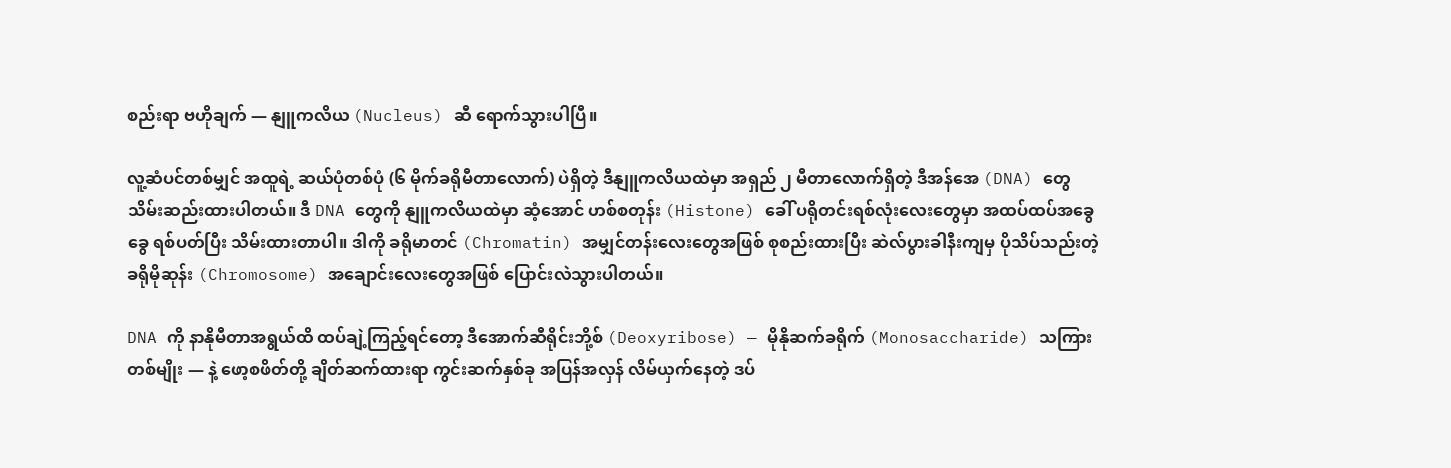စည်းရာ ဗဟိုချက် — နျူကလိယ (Nucleus) ဆီ ရောက်သွားပါပြီ။

လူ့ဆံပင်တစ်မျှင် အထူရဲ့ ဆယ်ပုံတစ်ပုံ (၆ မိုက်ခရိုမီတာလောက်) ပဲရှိတဲ့ ဒီနျူကလိယထဲမှာ အရှည် ၂ မီတာလောက်ရှိတဲ့ ဒီအန်အေ (DNA) တွေ သိမ်းဆည်းထားပါတယ်။ ဒီ DNA တွေကို နျူကလိယထဲမှာ ဆံ့အောင် ဟစ်စတုန်း (Histone) ခေါ် ပရိုတင်းရစ်လုံးလေးတွေမှာ အထပ်ထပ်အခွေခွေ ရစ်ပတ်ပြီး သိမ်းထားတာပါ။ ဒါကို ခရိုမာတင် (Chromatin) အမျှင်တန်းလေးတွေအဖြစ် စုစည်းထားပြီး ဆဲလ်ပွားခါနီးကျမှ ပိုသိပ်သည်းတဲ့ ခရိုမိုဆုန်း (Chromosome) အချောင်းလေးတွေအဖြစ် ပြောင်းလဲသွားပါတယ်။

DNA ကို နာနိုမီတာအရွယ်ထိ ထပ်ချဲ့ကြည့်ရင်တော့ ဒီအောက်ဆီရိုင်းဘို့စ် (Deoxyribose) — မိုနိုဆက်ခရိုက် (Monosaccharide) သကြားတစ်မျိုး — နဲ့ ဖော့စဖိတ်တို့ ချိတ်ဆက်ထားရာ ကွင်းဆက်နှစ်ခု အပြန်အလှန် လိမ်ယှက်နေတဲ့ ဒပ်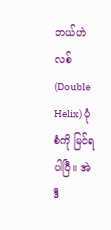ဘယ်ဟဲလစ် (Double Helix) ပုံစံကို မြင်ရပါပြီ။ အဲဒီ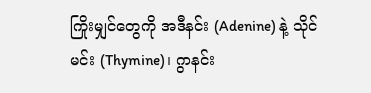ကြိုးမျှင်တွေကို အဒီနင်း (Adenine) နဲ့ သိုင်မင်း (Thymine)၊ ဂွာနင်း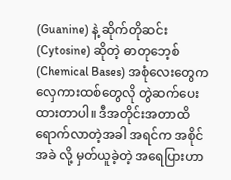(Guanine) နဲ့ ဆိုက်တိုဆင်း (Cytosine) ဆိုတဲ့ ဓာတု‌ဘေ့စ် (Chemical Bases) အစုံလေးတွေက လှေကားထစ်တွေလို တွဲဆက်ပေးထားတာပါ။ ဒီအတိုင်းအတာထိ ရောက်လာတဲ့အခါ အရင်က အစိုင်အခဲ လို့ မှတ်ယူခဲ့တဲ့ အရေပြားဟာ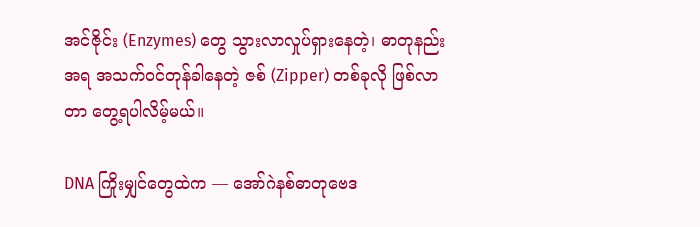အင်ဇိုင်း (Enzymes) တွေ သွားလာလှုပ်ရှားနေတဲ့၊ ဓာတုနည်းအရ အသက်ဝင်တုန်ခါနေတဲ့ ဇစ် (Zipper) တစ်ခုလို ဖြစ်လာတာ တွေ့ရပါလိမ့်မယ်။

DNA ကြိုးမျှင်တွေထဲက — အော်ဂဲနစ်ဓာတုဗေဒ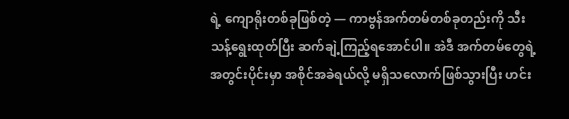ရဲ့ ကျောရိုးတစ်ခုဖြစ်တဲ့ — ကာဗွန်အက်တမ်တစ်ခုတည်းကို သီးသန့်ရွေးထုတ်ပြီး ဆက်ချဲ့ကြည့်ရအောင်ပါ။ အဲဒီ အက်တမ်တွေရဲ့ အတွင်းပိုင်းမှာ အစိုင်အခဲရယ်လို့ မရှိသလောက်ဖြစ်သွားပြီး ဟင်း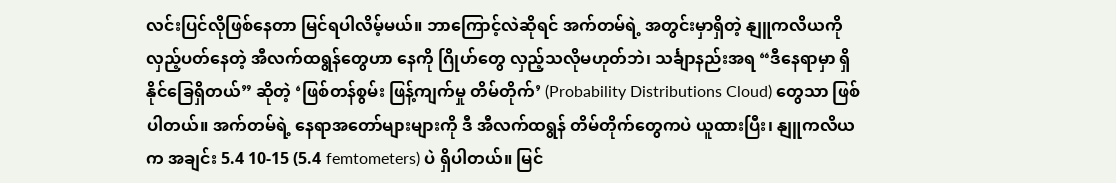လင်းပြင်လိုဖြစ်နေတာ မြင်ရပါလိမ့်မယ်။ ဘာကြောင့်လဲဆိုရင် အက်တမ်ရဲ့ အတွင်းမှာရှိတဲ့ နျူကလိယကို လှည့်ပတ်နေတဲ့ အီလက်ထရွန်တွေဟာ နေကို ဂြိုဟ်တွေ လှည့်သလိုမဟုတ်ဘဲ၊ သင်္ချာနည်းအရ “ဒီနေရာမှာ ရှိနိုင်ခြေရှိတယ်” ဆိုတဲ့ ‘ဖြစ်တန်စွမ်း ဖြန့်ကျက်မှု တိမ်တိုက်’ (Probability Distributions Cloud) တွေသာ ဖြစ်ပါတယ်။ အက်တမ်ရဲ့ နေရာအတော်များများကို ဒီ အီလက်ထရွန် တိမ်တိုက်တွေကပဲ ယူထားပြီး၊ နျူကလိယက အချင်း 5.4 10-15 (5.4 femtometers) ပဲ ရှိပါတယ်။ မြင်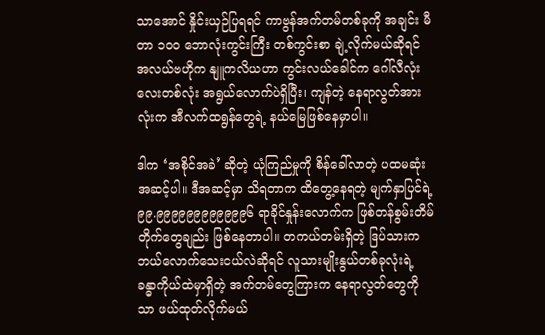သာအောင် နှိုင်းယှဉ်ပြရရင် ကာဗွန်အက်တမ်တစ်ခုကို အချင်း မီတာ ၁၀၀ ဘောလုံးကွင်းကြီး တစ်ကွင်းစာ ချဲ့လိုက်မယ်ဆိုရင် အလယ်ဗဟိုက နျူကလိယဟာ ကွင်းလယ်ခေါင်က ဂေါ်လီလုံးလေးတစ်လုံး အရွယ်လောက်ပဲရှိပြီး၊ ကျန်တဲ့ နေရာလွတ်အားလုံးက အီလက်ထရွန်တွေရဲ့ နယ်မြေဖြစ်နေမှာပါ။

ဒါက ‘အစိုင်အခဲ’ ဆိုတဲ့ ယုံကြည်မှုကို စိန်ခေါ်လာတဲ့ ပထမဆုံးအဆင့်ပါ။ ဒီအဆင့်မှာ သိရတာက ထိတွေ့နေရတဲ့ မျက်နှာပြင်ရဲ့ ၉၉.၉၉၉၉၉၉၉၉၉၉၉၉၆ ရာခိုင်နှုန်းလောက်က ဖြစ်တန်စွမ်းတိမ်တိုက်တွေချည်း ဖြစ်နေတာပါ။ တကယ်တမ်းရှိတဲ့ ဒြပ်သားက ဘယ်လောက်သေးငယ်လဲဆိုရင် လူသားမျိုးနွယ်တစ်ခုလုံးရဲ့ ခန္ဓာကိုယ်ထဲမှာရှိတဲ့ အက်တမ်တွေကြားက နေရာလွတ်တွေကိုသာ ဖယ်ထုတ်လိုက်မယ်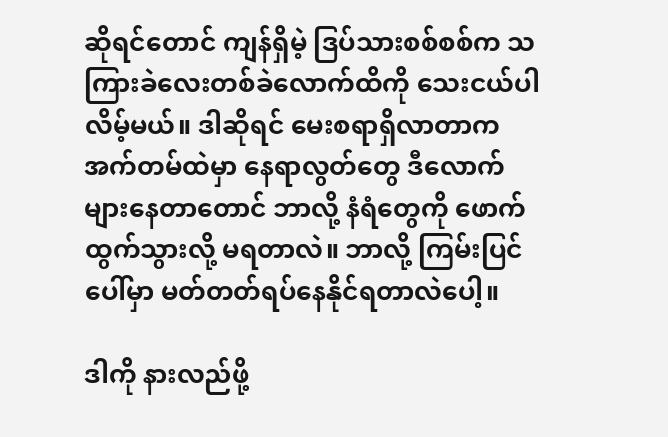ဆိုရင်တောင် ကျန်ရှိမဲ့ ဒြပ်သားစစ်စစ်က သကြားခဲလေးတစ်ခဲလောက်ထိကို သေးငယ်ပါလိမ့်မယ်။ ဒါဆိုရင် မေးစရာရှိလာတာက အက်တမ်ထဲမှာ နေရာလွတ်တွေ ဒီလောက်များနေတာတောင် ဘာလို့ နံရံတွေကို ဖောက်ထွက်သွားလို့ မရတာလဲ။ ဘာလို့ ကြမ်းပြင်ပေါ်မှာ မတ်တတ်ရပ်နေနိုင်ရတာလဲပေါ့။

ဒါကို နားလည်ဖို့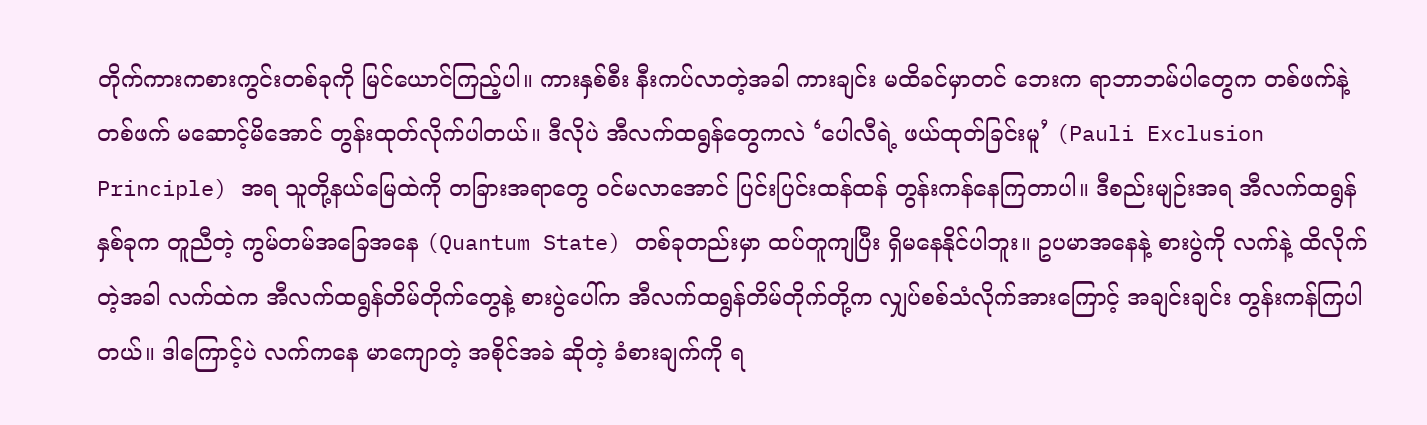တိုက်ကားကစားကွင်းတစ်ခုကို မြင်ယောင်ကြည့်ပါ။ ကားနှစ်စီး နီးကပ်လာတဲ့အခါ ကားချင်း မထိခင်မှာတင် ဘေးက ရာဘာဘမ်ပါတွေက တစ်ဖက်နဲ့တစ်ဖက် မဆောင့်မိအောင် တွန်းထုတ်လိုက်ပါတယ်။ ဒီလိုပဲ အီလက်ထရွန်တွေကလဲ ‘ပေါလီရဲ့ ဖယ်ထုတ်ခြင်းမူ’ (Pauli Exclusion Principle) အရ သူတို့နယ်မြေထဲကို တခြားအရာတွေ ဝင်မလာအောင် ပြင်းပြင်းထန်ထန် တွန်းကန်နေကြတာပါ။ ဒီစည်းမျဉ်းအရ အီလက်ထရွန်နှစ်ခုက တူညီတဲ့ ကွမ်တမ်အခြေအနေ (Quantum State) တစ်ခုတည်းမှာ ထပ်တူကျပြီး ရှိမနေနိုင်ပါဘူး။ ဥပမာအနေနဲ့ စားပွဲကို လက်နဲ့ ထိလိုက်တဲ့အခါ လက်ထဲက အီလက်ထရွန်တိမ်တိုက်တွေနဲ့ စားပွဲပေါ်က အီလက်ထရွန်တိမ်တိုက်တို့က လျှပ်စစ်သံလိုက်အားကြောင့် အချင်းချင်း တွန်းကန်ကြပါတယ်။ ဒါကြောင့်ပဲ လက်ကနေ မာကျောတဲ့ အစိုင်အခဲ ဆိုတဲ့ ခံစားချက်ကို ရ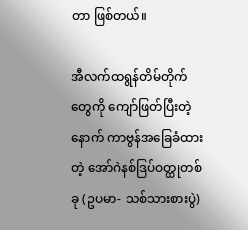တာ ဖြစ်တယ်။

အီလက်ထရွန်တိမ်တိုက်တွေကို ကျော်ဖြတ်ပြီးတဲ့နောက် ကာဗွန်အခြေခံထားတဲ့ အော်ဂဲနစ်ဒြပ်ဝတ္ထုတစ်ခု (ဥပမာ- သစ်သားစားပွဲ)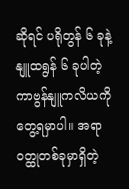ဆိုရင် ပရိုတွန် ၆ ခုနဲ့ နျူထရွန် ၆ ခုပါတဲ့ ကာဗွန်နျူကလိယကို တွေ့ရမှာပါ။ အရာဝတ္ထုတစ်ခုမှာရှိတဲ့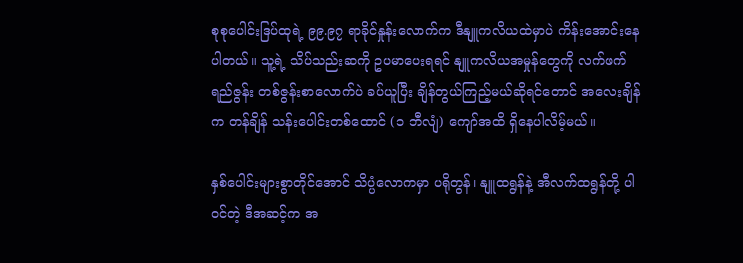စုစုပေါင်းဒြပ်ထုရဲ့ ၉၉.၉၇ ရာခိုင်နှုန်း‌လောက်က ဒီနျူကလိယထဲမှာပဲ ကိန်းအောင်းနေပါတယ်။ သူ့ရဲ့ သိပ်သည်းဆကို ဥပမာပေးရရင် နျူကလိယအမှုန်တွေကို လက်ဖက်ရည်ဇွန်း တစ်ဇွန်းစာလောက်ပဲ ခပ်ယူပြီး ချိန်တွယ်ကြည့်မယ်ဆိုရင်တောင် အလေးချိန်က တန်ချိန် သန်းပေါင်းတစ်ထောင် (၁ ဘီလျံ) ကျော်အထိ ရှိနေပါလိမ့်မယ်။

နှစ်ပေါင်းများစွာတိုင်အောင် သိပ္ပံလောကမှာ ပရိုတွန်၊ နျူထရွန်နဲ့ အီလက်ထရွန်တို့ ပါဝင်တဲ့ ဒီအဆင့်က အ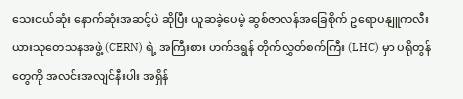သေးငယ်ဆုံး နောက်ဆုံးအဆင့်ပဲ ဆိုပြီး ယူဆခဲ့ပေမဲ့ ဆွစ်ဇာလန်အခြေစိုက် ဥရောပနျူကလီးယားသုတေသနအဖွဲ့ (CERN) ရဲ့ အကြီးစား ဟက်ဒရွန် တိုက်လွှတ်စက်ကြီး (LHC) မှာ ပရိုတွန်တွေကို အလင်းအလျင်နီးပါး အရှိန်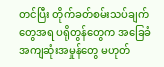တင်ပြီး တိုက်ခတ်စမ်းသပ်ချက်တွေအရ ပရိုတွန်တွေက အခြေခံအကျဆုံးအမှုန်တွေ မဟုတ်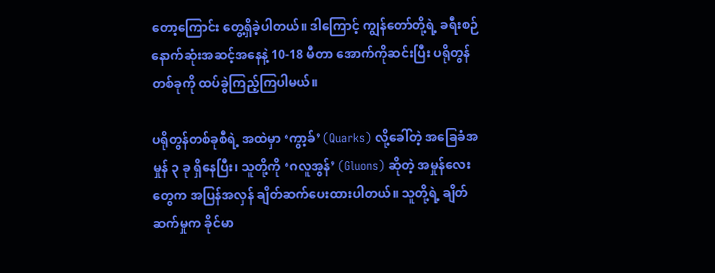တော့ကြောင်း တွေ့ရှိခဲ့ပါတယ်။ ဒါကြောင့် ကျွန်တော်တို့ရဲ့ ခရီးစဉ် နောက်ဆုံးအဆင့်အနေနဲ့ 10-18 မီတာ အောက်ကိုဆင်းပြီး ပရိုတွန်တစ်ခုကို ထပ်ခွဲကြည့်ကြပါမယ်။

ပရိုတွန်တစ်ခုစီရဲ့ အထဲမှာ ‘ကွာ့ခ်’ (Quarks) လို့ခေါ်တဲ့ အခြေခံအမှုန် ၃ ခု ရှိနေပြီး၊ သူတို့ကို ‘ဂလူအွန်’ (Gluons) ဆိုတဲ့ အမှုန်လေးတွေက အပြန်အလှန် ချိတ်ဆက်ပေးထားပါတယ်။ သူတို့ရဲ့ ချိတ်ဆက်မှုက ခိုင်မာ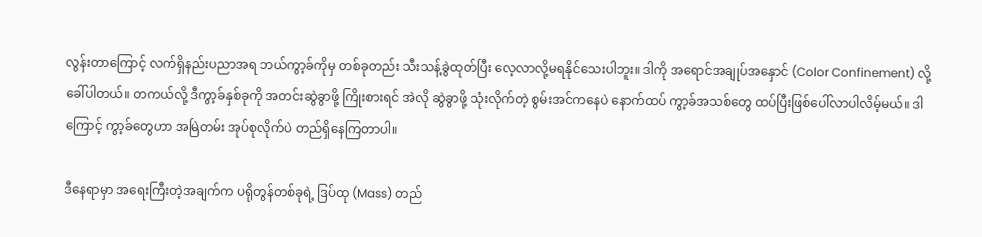လွန်းတာကြောင့် လက်ရှိနည်းပညာအရ ဘယ်ကွာ့ခ်ကိုမှ တစ်ခုတည်း သီးသန့်ခွဲထုတ်ပြီး လေ့လာလို့မရနိုင်သေးပါဘူး။ ဒါကို အရောင်အချုပ်အနှောင် (Color Confinement) လို့ ခေါ်ပါတယ်။ တကယ်လို့ ဒီကွာ့ခ်နှစ်ခုကို အတင်းဆွဲခွာဖို့ ကြိုးစားရင် အဲလို ဆွဲခွာဖို့ သုံးလိုက်တဲ့ စွမ်းအင်ကနေပဲ နောက်ထပ် ကွာ့ခ်အသစ်တွေ ထပ်ပြီးဖြစ်ပေါ်လာပါလိမ့်မယ်။ ဒါကြောင့် ကွာ့ခ်တွေဟာ အမြဲတမ်း အုပ်စုလိုက်ပဲ တည်ရှိနေကြတာပါ။

ဒီနေရာမှာ အရေးကြီးတဲ့အချက်က ပရိုတွန်တစ်ခုရဲ့ ဒြပ်ထု (Mass) တည်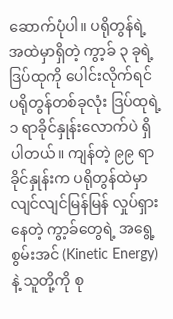ဆောက်ပုံပါ။ ပရိုတွန်ရဲ့ အထဲမှာရှိတဲ့ ကွာ့ခ် ၃ ခုရဲ့ ဒြပ်ထုကို ပေါင်းလိုက်ရင် ပရိုတွန်တစ်ခုလုံး ဒြပ်ထုရဲ့ ၁ ရာခိုင်နှုန်းလောက်ပဲ ရှိပါတယ်။ ကျန်တဲ့ ၉၉ ရာခိုင်နှုန်း‌က ပရိုတွန်ထဲမှာ လျင်လျင်မြန်မြန် လှုပ်ရှားနေတဲ့ ကွာ့ခ်တွေရဲ့ အရွေ့စွမ်းအင် (Kinetic Energy) နဲ့ သူတို့ကို စု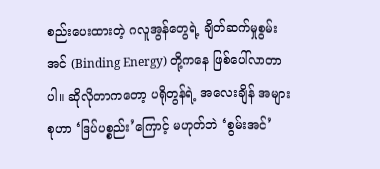စည်းပေးထားတဲ့ ဂလူအွန်တွေရဲ့ ချိတ်ဆက်မှုစွမ်းအင် (Binding Energy) တို့ကနေ ဖြစ်ပေါ်လာတာပါ။ ဆိုလိုတာကတော့ ပရိုတွန်ရဲ့ အလေးချိန် အများစုဟာ ‘ဒြပ်ပစ္စည်း’ကြောင့် မဟုတ်ဘဲ ‘စွမ်းအင်’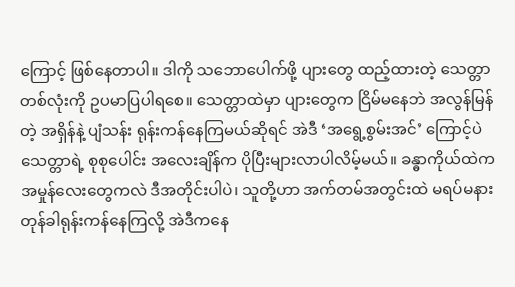ကြောင့် ဖြစ်နေတာပါ။ ဒါကို သဘောပေါက်ဖို့ ပျားတွေ ထည့်ထားတဲ့ သေတ္တာတစ်လုံးကို ဥပမာပြပါရစေ။ သေတ္တာထဲမှာ ပျားတွေက ငြိမ်မနေဘဲ အလွန်မြန်တဲ့ အရှိန်နဲ့ ပျံသန်း ရုန်းကန်နေကြမယ်ဆိုရင် အဲဒီ ‘အရွေ့စွမ်းအင်’ ကြောင့်ပဲ သေတ္တာရဲ့ စုစုပေါင်း အလေးချိန်က ပိုပြီးများလာပါလိမ့်မယ်။ ခန္ဓာကိုယ်ထဲက အမှုန်လေးတွေကလဲ ဒီအတိုင်းပါပဲ၊ သူတို့ဟာ အက်တမ်အတွင်းထဲ မရပ်မနား တုန်ခါရုန်းကန်နေကြလို့ အဲဒီကနေ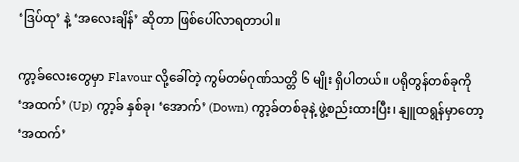‘ဒြပ်ထု’ နဲ့ ‘အလေးချိန်’ ဆိုတာ ဖြစ်ပေါ်လာရတာပါ။

ကွာ့ခ်လေးတွေမှာ Flavour လို့ခေါ်တဲ့ ကွမ်တမ်ဂုဏ်သတ္တိ ၆ မျိုး ရှိပါတယ်။ ပရိုတွန်တစ်ခုကို ‘အထက်’ (Up) ကွာ့ခ် နှစ်ခု၊ ‘အောက်’ (Down) ကွာ့ခ်တစ်ခုနဲ့ ဖွဲ့စည်းထားပြီး၊ နျူထရွန်မှာတော့ ‘အထက်’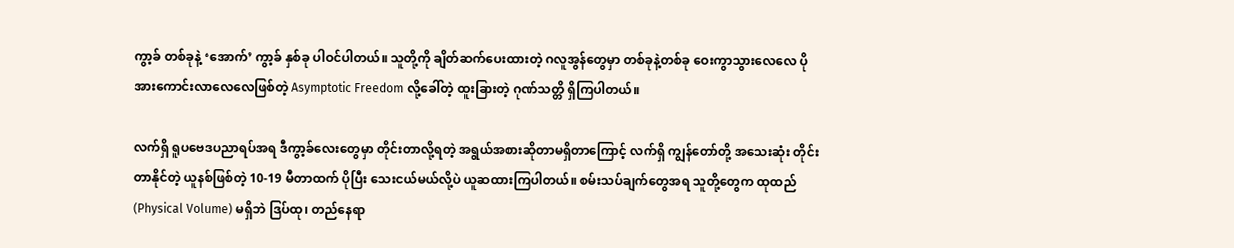ကွာ့ခ် တစ်ခုနဲ့ ‘အောက်’ ကွာ့ခ် နှစ်ခု ပါဝင်ပါတယ်။ သူတို့ကို ချိတ်ဆက်ပေးထားတဲ့ ဂလူအွန်တွေမှာ တစ်ခုနဲ့တစ်ခု ဝေးကွာသွားလေလေ ပိုအားကောင်းလာလေလေဖြစ်တဲ့ Asymptotic Freedom လို့ခေါ်တဲ့ ထူးခြားတဲ့ ဂုဏ်သတ္တိ ရှိကြပါတယ်။

လက်ရှိ ရူပဗေဒပညာရပ်အရ ဒီကွာ့ခ်လေးတွေမှာ တိုင်းတာလို့ရတဲ့ အရွယ်အစားဆိုတာမရှိတာကြောင့် လက်ရှိ ကျွန်တော်တို့ အသေးဆုံး တိုင်းတာနိုင်တဲ့ ယူနစ်ဖြစ်တဲ့ 10-19 မီတာထက် ပိုပြီး သေးငယ်မယ်လို့ပဲ ယူဆထားကြပါတယ်။ စမ်းသပ်ချက်တွေအရ သူတို့တွေက ထုထည် (Physical Volume) မရှိဘဲ ဒြပ်ထု၊ တည်နေရာ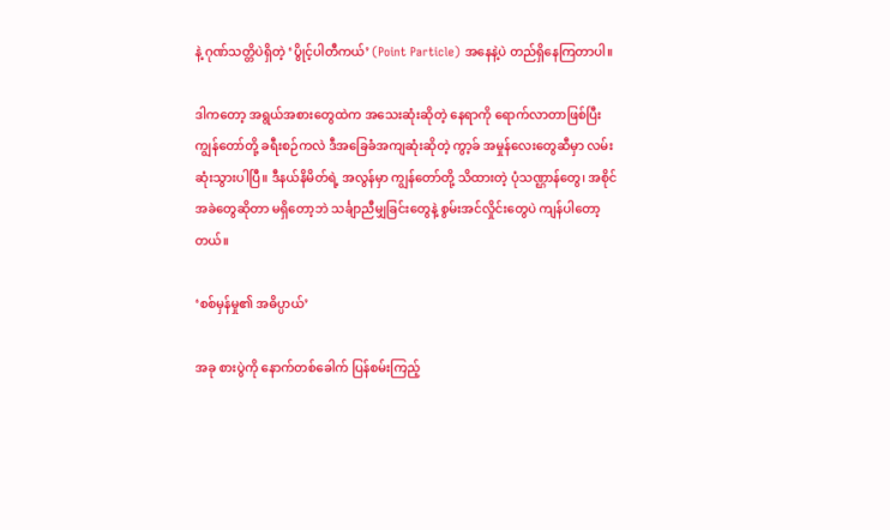နဲ့ ဂုဏ်သတ္တိပဲရှိတဲ့ ‘ပွိုင့်ပါတီကယ်’ (Point Particle) အနေနဲ့ပဲ တည်ရှိနေကြတာပါ။

ဒါကတော့ အရွယ်အစားတွေထဲက အသေးဆုံးဆိုတဲ့ နေရာကို ရောက်လာတာဖြစ်ပြီး ကျွန်တော်တို့ ခရီးစဉ်ကလဲ ဒီအခြေခံအကျဆုံးဆိုတဲ့ ကွာ့ခ် အမှုန်လေးတွေဆီမှာ လမ်းဆုံးသွားပါပြီ။ ဒီနယ်နိမိတ်ရဲ့ အလွန်မှာ ကျွန်တော်တို့ သိထားတဲ့ ပုံသဏ္ဌာန်တွေ၊ အစိုင်အခဲတွေဆိုတာ မရှိတော့ဘဲ သင်္ချာညီမျှခြင်းတွေနဲ့ စွမ်းအင်လှိုင်းတွေပဲ ကျန်ပါတော့တယ်။

‘စစ်မှန်မှု၏ အဓိပ္ပာယ်’

အခု စားပွဲကို နောက်တစ်ခေါက် ပြန်စမ်းကြည့်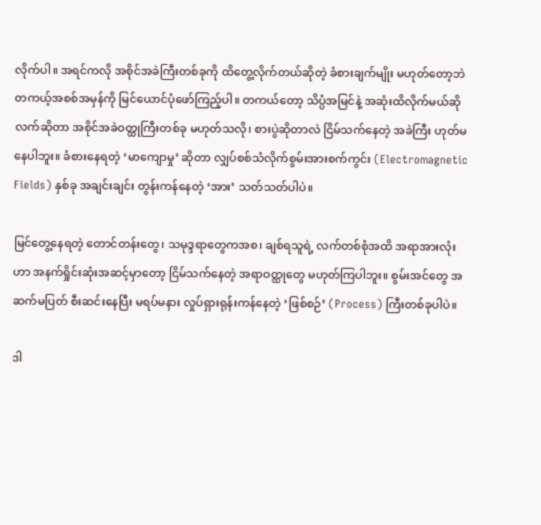လိုက်ပါ။ အရင်ကလို အစိုင်အခဲကြီးတစ်ခုကို ထိတွေ့လိုက်တယ်ဆိုတဲ့ ခံစားချက်မျိုး မဟုတ်တော့ဘဲ တကယ့်အစစ်အမှန်ကို မြင်ယောင်ပုံဖော်ကြည့်ပါ။ တကယ်တော့ သိပ္ပံအမြင်နဲ့ အဆုံးထိလိုက်မယ်ဆို လက်ဆိုတာ အစိုင်အခဲဝတ္ထုကြီးတစ်ခု မဟုတ်သလို၊ စားပွဲဆိုတာလဲ ငြိမ်သက်နေတဲ့ အခဲကြီး ဟုတ်မနေပါဘူး။ ခံစားနေရတဲ့ ‘မာကျောမှု’ ဆိုတာ လျှပ်စစ်သံလိုက်စွမ်းအားစက်ကွင်း (Electromagnetic Fields) နှစ်ခု အချင်းချင်း တွန်းကန်နေတဲ့ ‘အား’ သတ်သတ်ပါပဲ။

မြင်တွေ့နေရတဲ့ တောင်တန်းတွေ၊ သမုဒ္ဒရာတွေကအစ၊ ချစ်ရသူရဲ့ လက်တစ်စုံအထိ အရာအားလုံးဟာ အနက်ရှိုင်းဆုံးအဆင့်မှာတော့ ငြိမ်သက်နေတဲ့ အရာဝတ္ထုတွေ မဟုတ်ကြပါဘူး။ စွမ်းအင်တွေ အဆက်မပြတ် စီးဆင်းနေပြီး မရပ်မနား လှုပ်ရှားရုန်းကန်နေတဲ့ ‘ဖြစ်စဉ်’ (Process) ကြီးတစ်ခုပါပဲ။

ဒါ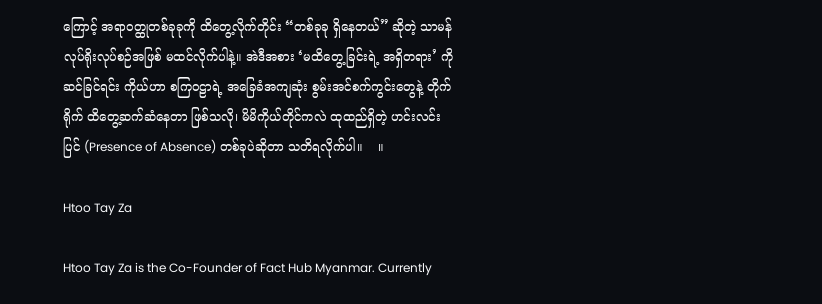ကြောင့် အရာဝတ္ထုတစ်ခုခုကို ထိတွေ့လိုက်တိုင်း “တစ်ခုခု ရှိနေတယ်” ဆိုတဲ့ သာမန်လုပ်ရိုးလုပ်စဉ်အဖြစ် မထင်လိုက်ပါနဲ့။ အဲဒီအစား ‘မထိတွေ့ခြင်းရဲ့ အရှိတရား’ ကို ဆင်ခြင်ရင်း ကိုယ်ဟာ စကြဝဠာရဲ့ အခြေခံအကျဆုံး စွမ်းအင်စက်ကွင်းတွေနဲ့ တိုက်ရိုက် ထိတွေ့ဆက်ဆံနေတာ ဖြစ်သလို၊ မိမိကိုယ်တိုင်ကလဲ ထုထည်ရှိတဲ့ ဟင်းလင်းပြင် (Presence of Absence) တစ်ခုပဲဆိုတာ သတိရလိုက်ပါ။    ။

Htoo Tay Za

Htoo Tay Za is the Co-Founder of Fact Hub Myanmar. Currently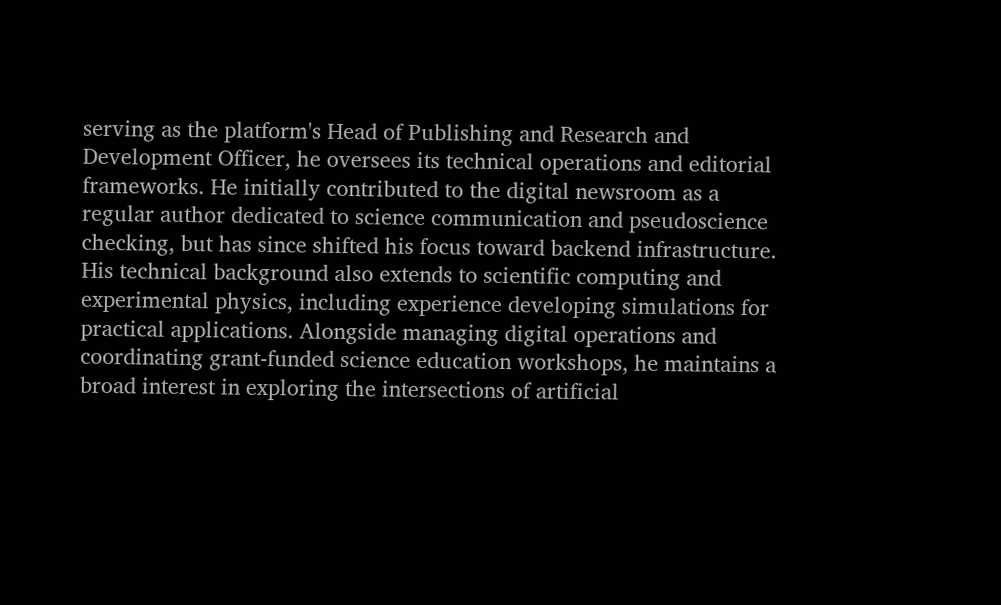serving as the platform's Head of Publishing and Research and Development Officer, he oversees its technical operations and editorial frameworks. He initially contributed to the digital newsroom as a regular author dedicated to science communication and pseudoscience checking, but has since shifted his focus toward backend infrastructure. His technical background also extends to scientific computing and experimental physics, including experience developing simulations for practical applications. Alongside managing digital operations and coordinating grant-funded science education workshops, he maintains a broad interest in exploring the intersections of artificial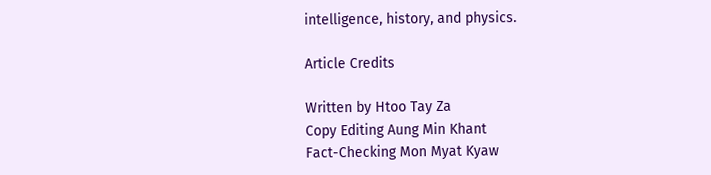intelligence, history, and physics.

Article Credits

Written by Htoo Tay Za
Copy Editing Aung Min Khant
Fact-Checking Mon Myat Kyaw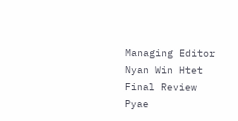Managing Editor Nyan Win Htet
Final Review Pyae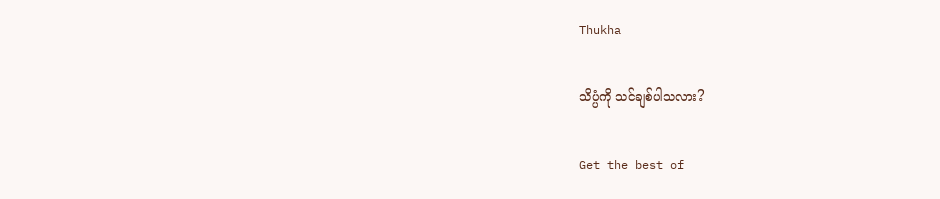Thukha

သိပ္ပံကို သင်ချစ်ပါသလား?

Get the best of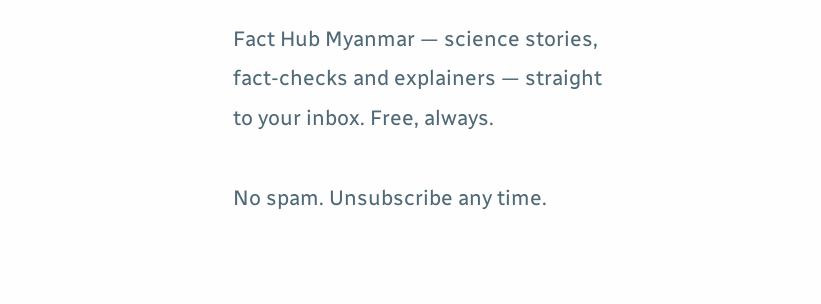Fact Hub Myanmar — science stories, fact-checks and explainers — straight to your inbox. Free, always.

No spam. Unsubscribe any time.